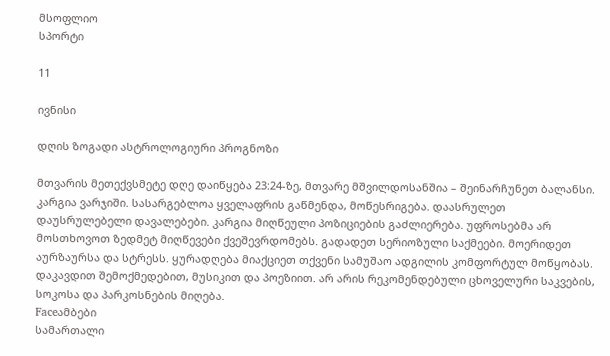მსოფლიო
სპორტი

11

ივნისი

დღის ზოგადი ასტროლოგიური პროგნოზი

მთვარის მეთექვსმეტე დღე დაიწყება 23:24-ზე, მთვარე მშვილდოსანშია – შეინარჩუნეთ ბალანსი. კარგია ვარჯიში. სასარგებლოა ყველაფრის გაწმენდა, მოწესრიგება. დაასრულეთ დაუსრულებელი დავალებები. კარგია მიღწეული პოზიციების გაძლიერება. უფროსებმა არ მოსთხოვოთ ზედმეტ მიღწევები ქვეშევრდომებს. გადადეთ სერიოზული საქმეები. მოერიდეთ აურზაურსა და სტრესს. ყურადღება მიაქციეთ თქვენი სამუშაო ადგილის კომფორტულ მოწყობას. დაკავდით შემოქმედებით, მუსიკით და პოეზიით. არ არის რეკომენდებული ცხოველური საკვების, სოკოსა და პარკოსნების მიღება.
Faceამბები
სამართალი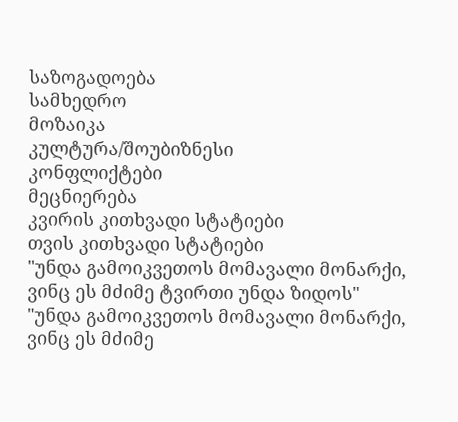საზოგადოება
სამხედრო
მოზაიკა
კულტურა/შოუბიზნესი
კონფლიქტები
მეცნიერება
კვირის კითხვადი სტატიები
თვის კითხვადი სტატიები
"უნდა გამოიკვეთოს მომავალი მონარქი, ვინც ეს მძიმე ტვირთი უნდა ზიდოს"
"უნდა გამოიკვეთოს მომავალი მონარქი, ვინც ეს მძიმე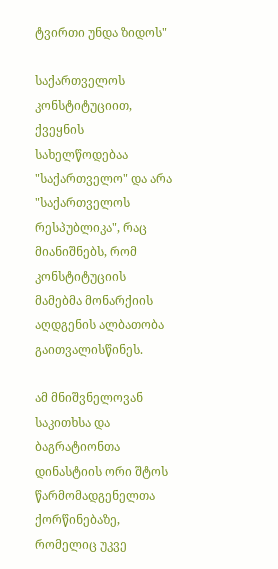ტვირთი უნდა ზიდოს"

საქართველოს კონსტიტუციით, ქვეყნის სახელწოდებაა "საქართველო" და არა "საქართველოს რესპუბლიკა", რაც მიანიშნებს, რომ კონსტიტუციის მამებმა მონარქიის აღდგენის ალბათობა გაითვალისწინეს.

ამ მნიშვნელოვან საკითხსა და ბაგრატიონთა დინასტიის ორი შტოს წარმომადგენელთა ქორწინებაზე, რომელიც უკვე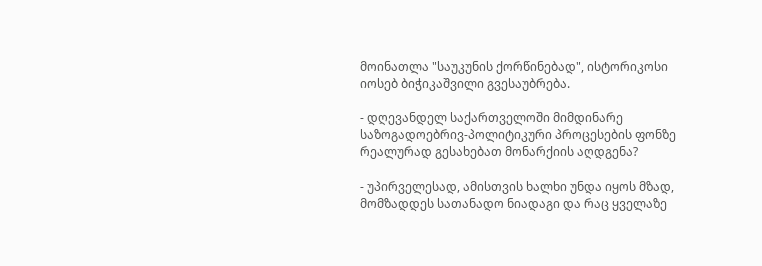მოინათლა "საუკუნის ქორწინებად", ისტორიკოსი იოსებ ბიჭიკაშვილი გვესაუბრება.

- დღევანდელ საქართველოში მიმდინარე საზოგადოებრივ-პოლიტიკური პროცესების ფონზე რეალურად გესახებათ მონარქიის აღდგენა?

- უპირველესად, ამისთვის ხალხი უნდა იყოს მზად, მომზადდეს სათანადო ნიადაგი და რაც ყველაზე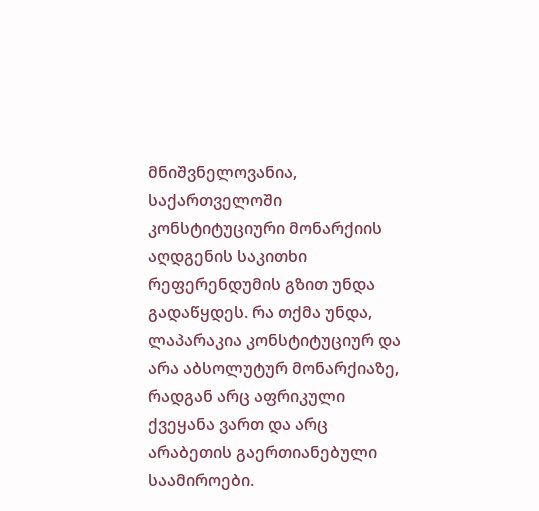მნიშვნელოვანია, საქართველოში კონსტიტუციური მონარქიის აღდგენის საკითხი რეფერენდუმის გზით უნდა გადაწყდეს. რა თქმა უნდა, ლაპარაკია კონსტიტუციურ და არა აბსოლუტურ მონარქიაზე, რადგან არც აფრიკული ქვეყანა ვართ და არც არაბეთის გაერთიანებული საამიროები.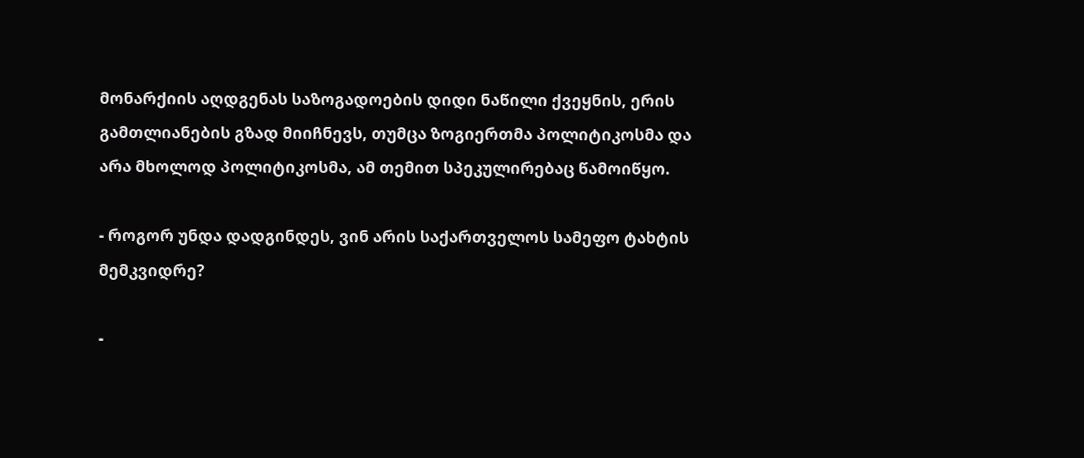მონარქიის აღდგენას საზოგადოების დიდი ნაწილი ქვეყნის, ერის გამთლიანების გზად მიიჩნევს, თუმცა ზოგიერთმა პოლიტიკოსმა და არა მხოლოდ პოლიტიკოსმა, ამ თემით სპეკულირებაც წამოიწყო.

- როგორ უნდა დადგინდეს, ვინ არის საქართველოს სამეფო ტახტის მემკვიდრე?

-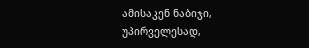ამისაკენ ნაბიჯი, უპირველესად,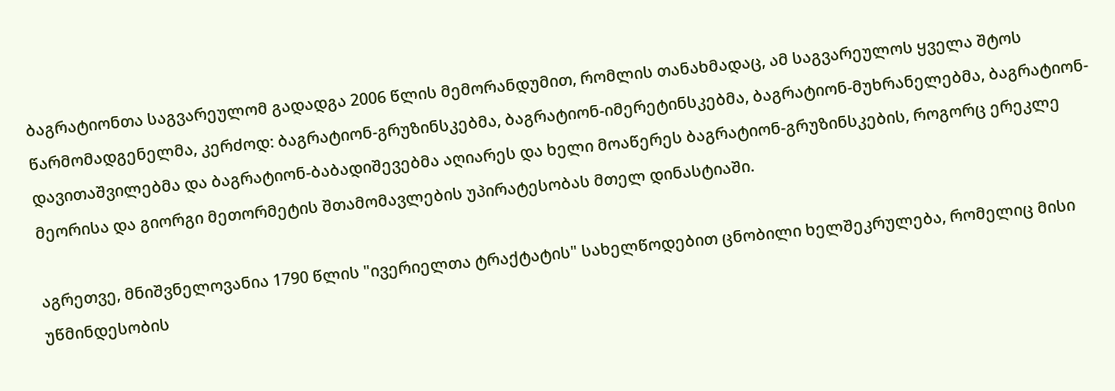ბაგრატიონთა საგვარეულომ გადადგა 2006 წლის მემორანდუმით, რომლის თანახმადაც, ამ საგვარეულოს ყველა შტოს წარმომადგენელმა, კერძოდ: ბაგრატიონ-გრუზინსკებმა, ბაგრატიონ-იმერეტინსკებმა, ბაგრატიონ-მუხრანელებმა, ბაგრატიონ-დავითაშვილებმა და ბაგრატიონ-ბაბადიშევებმა აღიარეს და ხელი მოაწერეს ბაგრატიონ-გრუზინსკების, როგორც ერეკლე მეორისა და გიორგი მეთორმეტის შთამომავლების უპირატესობას მთელ დინასტიაში.

აგრეთვე, მნიშვნელოვანია 1790 წლის "ივერიელთა ტრაქტატის" სახელწოდებით ცნობილი ხელშეკრულება, რომელიც მისი უწმინდესობის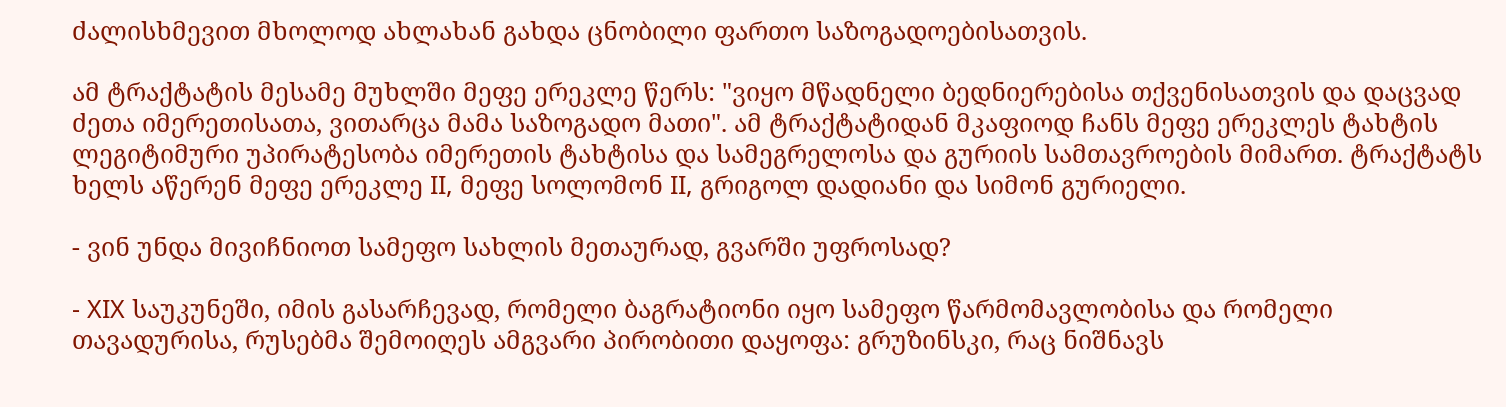ძალისხმევით მხოლოდ ახლახან გახდა ცნობილი ფართო საზოგადოებისათვის.

ამ ტრაქტატის მესამე მუხლში მეფე ერეკლე წერს: "ვიყო მწადნელი ბედნიერებისა თქვენისათვის და დაცვად ძეთა იმერეთისათა, ვითარცა მამა საზოგადო მათი". ამ ტრაქტატიდან მკაფიოდ ჩანს მეფე ერეკლეს ტახტის ლეგიტიმური უპირატესობა იმერეთის ტახტისა და სამეგრელოსა და გურიის სამთავროების მიმართ. ტრაქტატს ხელს აწერენ მეფე ერეკლე II, მეფე სოლომონ II, გრიგოლ დადიანი და სიმონ გურიელი.

- ვინ უნდა მივიჩნიოთ სამეფო სახლის მეთაურად, გვარში უფროსად?

- XIX საუკუნეში, იმის გასარჩევად, რომელი ბაგრატიონი იყო სამეფო წარმომავლობისა და რომელი თავადურისა, რუსებმა შემოიღეს ამგვარი პირობითი დაყოფა: გრუზინსკი, რაც ნიშნავს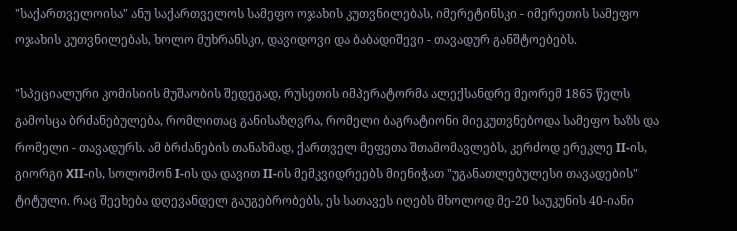"საქართველოისა" ანუ საქართველოს სამეფო ოჯახის კუთვნილებას, იმერეტინსკი - იმერეთის სამეფო ოჯახის კუთვნილებას, ხოლო მუხრანსკი, დავიდოვი და ბაბადიშევი - თავადურ განშტოებებს.

"სპეციალური კომისიის მუშაობის შედეგად, რუსეთის იმპერატორმა ალექსანდრე მეორემ 1865 წელს გამოსცა ბრძანებულება, რომლითაც განისაზღვრა, რომელი ბაგრატიონი მიეკუთვნებოდა სამეფო ხაზს და რომელი - თავადურს. ამ ბრძანების თანახმად, ქართველ მეფეთა შთამომავლებს, კერძოდ ერეკლე II-ის, გიორგი XII-ის, სოლომონ I-ის და დავით II-ის მემკვიდრეებს მიენიჭათ "უგანათლებულესი თავადების" ტიტული. რაც შეეხება დღევანდელ გაუგებრობებს, ეს სათავეს იღებს მხოლოდ მე-20 საუკუნის 40-იანი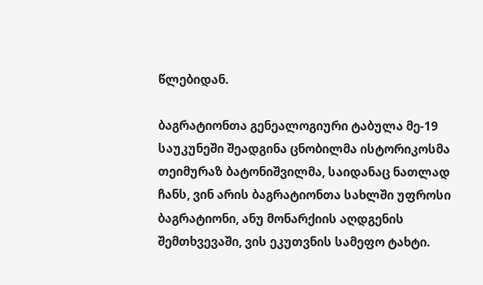წლებიდან.

ბაგრატიონთა გენეალოგიური ტაბულა მე-19 საუკუნეში შეადგინა ცნობილმა ისტორიკოსმა თეიმურაზ ბატონიშვილმა, საიდანაც ნათლად ჩანს, ვინ არის ბაგრატიონთა სახლში უფროსი ბაგრატიონი, ანუ მონარქიის აღდგენის შემთხვევაში, ვის ეკუთვნის სამეფო ტახტი.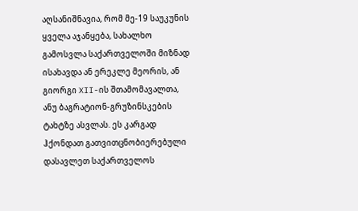აღსანიშნავია, რომ მე-19 საუკუნის ყველა აჯანყება, სახალხო გამოსვლა საქართველოში მიზნად ისახავდა ან ერეკლე მეორის, ან გიორგი XII-ის შთამომავალთა, ანუ ბაგრატიონ-გრუზინსკების ტახტზე ასვლას. ეს კარგად ჰქონდათ გათვითცნობიერებული დასავლეთ საქართველოს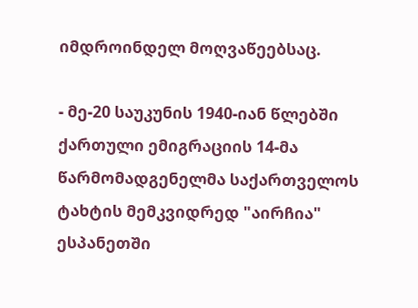იმდროინდელ მოღვაწეებსაც.

- მე-20 საუკუნის 1940-იან წლებში ქართული ემიგრაციის 14-მა წარმომადგენელმა საქართველოს ტახტის მემკვიდრედ "აირჩია" ესპანეთში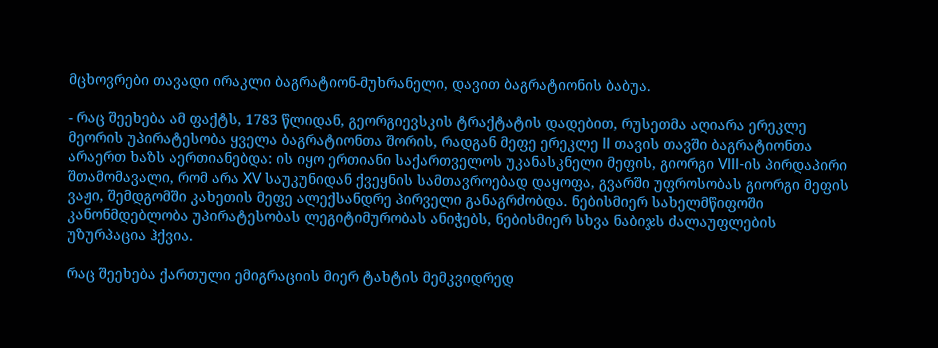მცხოვრები თავადი ირაკლი ბაგრატიონ-მუხრანელი, დავით ბაგრატიონის ბაბუა.

- რაც შეეხება ამ ფაქტს, 1783 წლიდან, გეორგიევსკის ტრაქტატის დადებით, რუსეთმა აღიარა ერეკლე მეორის უპირატესობა ყველა ბაგრატიონთა შორის, რადგან მეფე ერეკლე II თავის თავში ბაგრატიონთა არაერთ ხაზს აერთიანებდა: ის იყო ერთიანი საქართველოს უკანასკნელი მეფის, გიორგი VIII-ის პირდაპირი შთამომავალი, რომ არა XV საუკუნიდან ქვეყნის სამთავროებად დაყოფა, გვარში უფროსობას გიორგი მეფის ვაჟი, შემდგომში კახეთის მეფე ალექსანდრე პირველი განაგრძობდა. ნებისმიერ სახელმწიფოში კანონმდებლობა უპირატესობას ლეგიტიმურობას ანიჭებს, ნებისმიერ სხვა ნაბიჯს ძალაუფლების უზურპაცია ჰქვია.

რაც შეეხება ქართული ემიგრაციის მიერ ტახტის მემკვიდრედ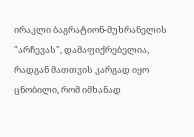ირაკლი ბაგრატიონ-მუხრანელის "არჩევას", დამაფიქრებელია, რადგან მათთვის კარგად იყო ცნობილი, რომ იმხანად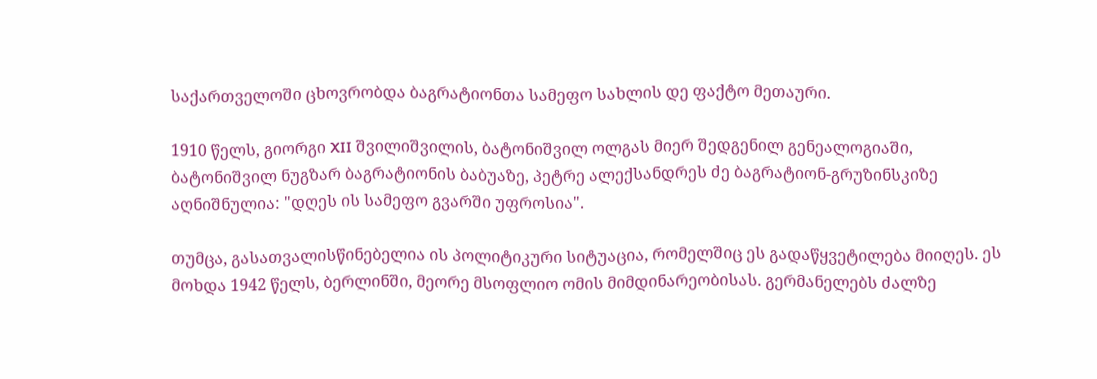საქართველოში ცხოვრობდა ბაგრატიონთა სამეფო სახლის დე ფაქტო მეთაური.

1910 წელს, გიორგი XII შვილიშვილის, ბატონიშვილ ოლგას მიერ შედგენილ გენეალოგიაში, ბატონიშვილ ნუგზარ ბაგრატიონის ბაბუაზე, პეტრე ალექსანდრეს ძე ბაგრატიონ-გრუზინსკიზე აღნიშნულია: "დღეს ის სამეფო გვარში უფროსია".

თუმცა, გასათვალისწინებელია ის პოლიტიკური სიტუაცია, რომელშიც ეს გადაწყვეტილება მიიღეს. ეს მოხდა 1942 წელს, ბერლინში, მეორე მსოფლიო ომის მიმდინარეობისას. გერმანელებს ძალზე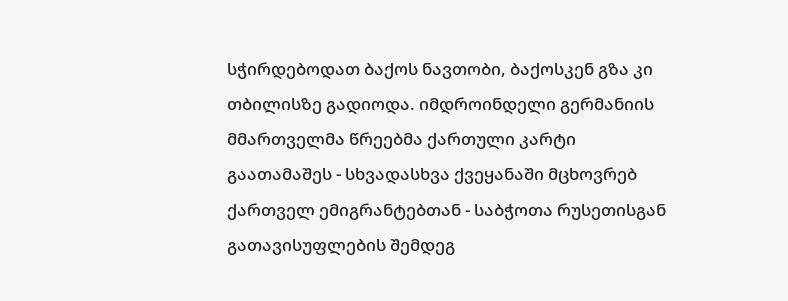სჭირდებოდათ ბაქოს ნავთობი, ბაქოსკენ გზა კი თბილისზე გადიოდა. იმდროინდელი გერმანიის მმართველმა წრეებმა ქართული კარტი გაათამაშეს - სხვადასხვა ქვეყანაში მცხოვრებ ქართველ ემიგრანტებთან - საბჭოთა რუსეთისგან გათავისუფლების შემდეგ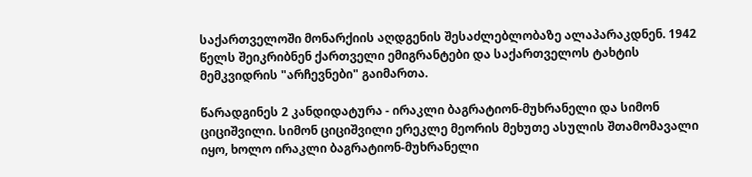საქართველოში მონარქიის აღდგენის შესაძლებლობაზე ალაპარაკდნენ. 1942 წელს შეიკრიბნენ ქართველი ემიგრანტები და საქართველოს ტახტის მემკვიდრის "არჩევნები" გაიმართა.

წარადგინეს 2 კანდიდატურა - ირაკლი ბაგრატიონ-მუხრანელი და სიმონ ციციშვილი. სიმონ ციციშვილი ერეკლე მეორის მეხუთე ასულის შთამომავალი იყო, ხოლო ირაკლი ბაგრატიონ-მუხრანელი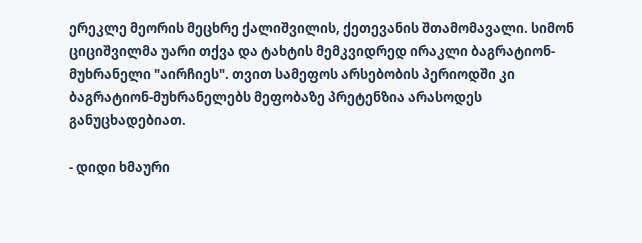ერეკლე მეორის მეცხრე ქალიშვილის, ქეთევანის შთამომავალი. სიმონ ციციშვილმა უარი თქვა და ტახტის მემკვიდრედ ირაკლი ბაგრატიონ-მუხრანელი "აირჩიეს". თვით სამეფოს არსებობის პერიოდში კი ბაგრატიონ-მუხრანელებს მეფობაზე პრეტენზია არასოდეს განუცხადებიათ.

- დიდი ხმაური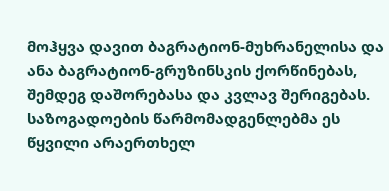მოჰყვა დავით ბაგრატიონ-მუხრანელისა და ანა ბაგრატიონ-გრუზინსკის ქორწინებას, შემდეგ დაშორებასა და კვლავ შერიგებას. საზოგადოების წარმომადგენლებმა ეს წყვილი არაერთხელ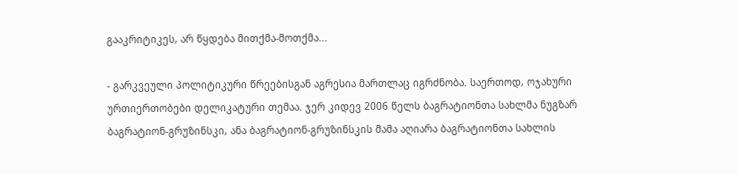გააკრიტიკეს, არ წყდება მითქმა-მოთქმა...

- გარკვეული პოლიტიკური წრეებისგან აგრესია მართლაც იგრძნობა. საერთოდ, ოჯახური ურთიერთობები დელიკატური თემაა. ჯერ კიდევ 2006 წელს ბაგრატიონთა სახლმა ნუგზარ ბაგრატიონ-გრუზინსკი, ანა ბაგრატიონ-გრუზინსკის მამა აღიარა ბაგრატიონთა სახლის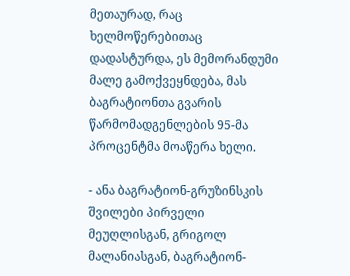მეთაურად, რაც ხელმოწერებითაც დადასტურდა, ეს მემორანდუმი მალე გამოქვეყნდება, მას ბაგრატიონთა გვარის წარმომადგენლების 95-მა პროცენტმა მოაწერა ხელი.

- ანა ბაგრატიონ-გრუზინსკის შვილები პირველი მეუღლისგან, გრიგოლ მალანიასგან, ბაგრატიონ-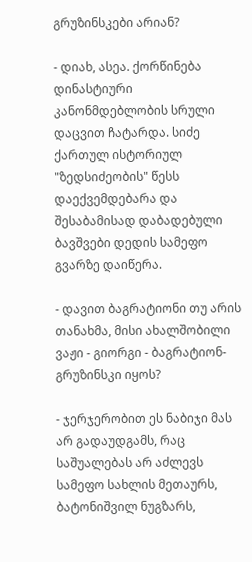გრუზინსკები არიან?

- დიახ, ასეა. ქორწინება დინასტიური კანონმდებლობის სრული დაცვით ჩატარდა. სიძე ქართულ ისტორიულ "ზედსიძეობის" წესს დაექვემდებარა და შესაბამისად დაბადებული ბავშვები დედის სამეფო გვარზე დაიწერა.

- დავით ბაგრატიონი თუ არის თანახმა, მისი ახალშობილი ვაჟი - გიორგი - ბაგრატიონ-გრუზინსკი იყოს?

- ჯერჯერობით ეს ნაბიჯი მას არ გადაუდგამს, რაც საშუალებას არ აძლევს სამეფო სახლის მეთაურს, ბატონიშვილ ნუგზარს,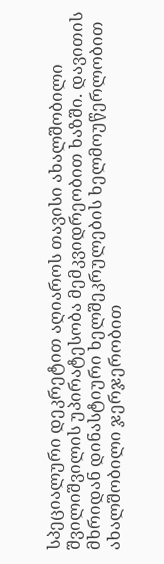სპეციალური დეკრეტით აღიაროს თავისი ახალშობილი შვილიშვილის უპირატესობა მემკვიდრეობით ხაზში. დავითის მხრიდან დინასტიური ხელშეკრულების ხელმოუწერლობით ახალშობილი ჯერჯერობით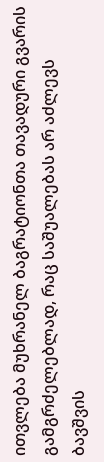ითვლება მუხრანელ ბაგრატიონთა თავადური გვარის გამგრძელებლად, რაც საშუალებას არ აძლევს ბავშვის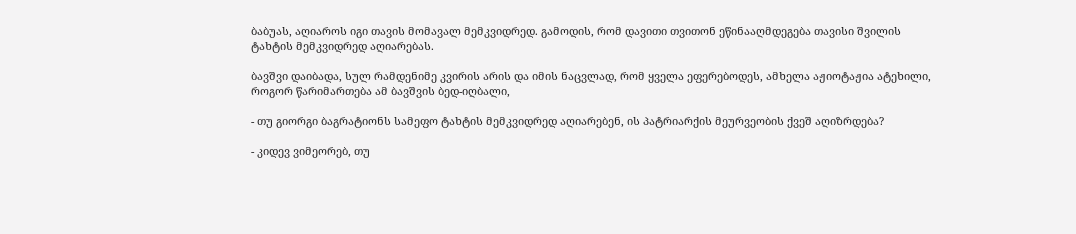ბაბუას, აღიაროს იგი თავის მომავალ მემკვიდრედ. გამოდის, რომ დავითი თვითონ ეწინააღმდეგება თავისი შვილის ტახტის მემკვიდრედ აღიარებას.

ბავშვი დაიბადა, სულ რამდენიმე კვირის არის და იმის ნაცვლად, რომ ყველა ეფერებოდეს, ამხელა აჟიოტაჟია ატეხილი, როგორ წარიმართება ამ ბავშვის ბედ-იღბალი,

- თუ გიორგი ბაგრატიონს სამეფო ტახტის მემკვიდრედ აღიარებენ, ის პატრიარქის მეურვეობის ქვეშ აღიზრდება?

- კიდევ ვიმეორებ, თუ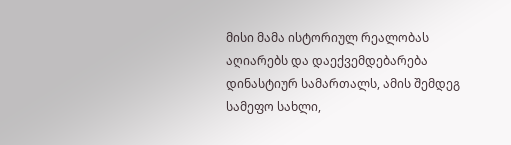მისი მამა ისტორიულ რეალობას აღიარებს და დაექვემდებარება დინასტიურ სამართალს, ამის შემდეგ სამეფო სახლი,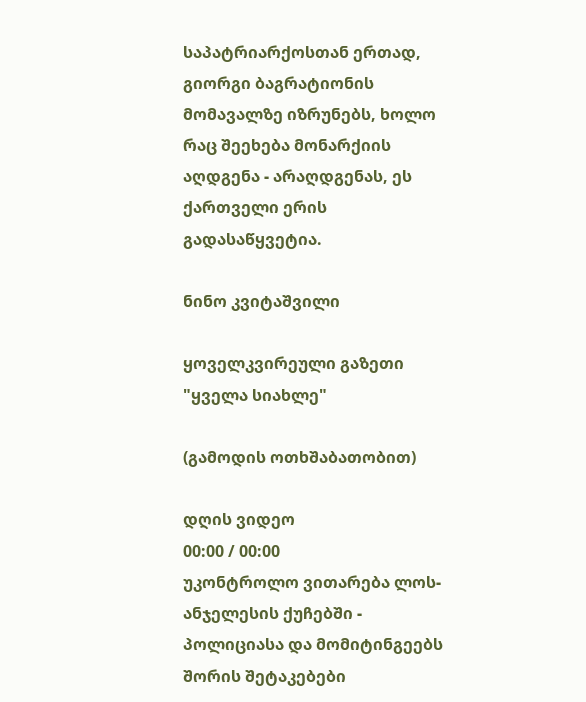საპატრიარქოსთან ერთად, გიორგი ბაგრატიონის მომავალზე იზრუნებს, ხოლო რაც შეეხება მონარქიის აღდგენა - არაღდგენას, ეს ქართველი ერის გადასაწყვეტია.

ნინო კვიტაშვილი

ყოველკვირეული გაზეთი "ყველა სიახლე"

(გამოდის ოთხშაბათობით)

დღის ვიდეო
00:00 / 00:00
უკონტროლო ვითარება ლოს-ანჯელესის ქუჩებში - პოლიციასა და მომიტინგეებს შორის შეტაკებები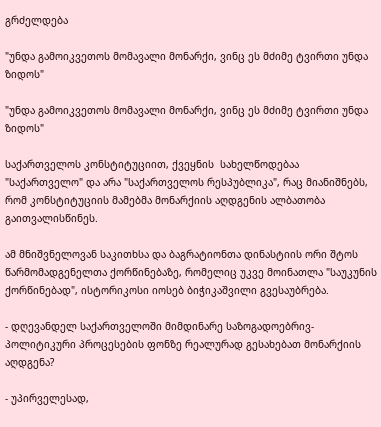გრძელდება

"უნდა გამოიკვეთოს მომავალი მონარქი, ვინც ეს მძიმე ტვირთი უნდა ზიდოს"

"უნდა გამოიკვეთოს მომავალი მონარქი, ვინც ეს მძიმე ტვირთი უნდა ზიდოს"

საქართველოს კონსტიტუციით, ქვეყნის  სახელწოდებაა "საქართველო" და არა "საქართველოს რესპუბლიკა", რაც მიანიშნებს, რომ კონსტიტუციის მამებმა მონარქიის აღდგენის ალბათობა გაითვალისწინეს.

ამ მნიშვნელოვან საკითხსა და ბაგრატიონთა დინასტიის ორი შტოს წარმომადგენელთა ქორწინებაზე, რომელიც უკვე მოინათლა "საუკუნის ქორწინებად", ისტორიკოსი იოსებ ბიჭიკაშვილი გვესაუბრება.

- დღევანდელ საქართველოში მიმდინარე საზოგადოებრივ-პოლიტიკური პროცესების ფონზე რეალურად გესახებათ მონარქიის აღდგენა?

- უპირველესად,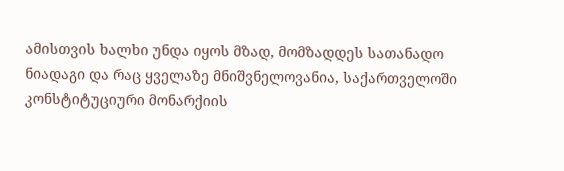ამისთვის ხალხი უნდა იყოს მზად, მომზადდეს სათანადო ნიადაგი და რაც ყველაზე მნიშვნელოვანია, საქართველოში კონსტიტუციური მონარქიის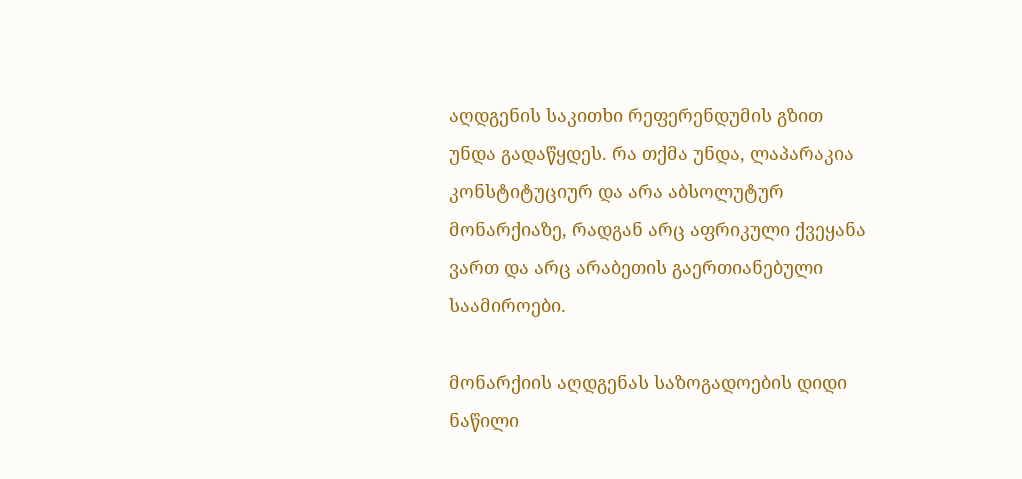აღდგენის საკითხი რეფერენდუმის გზით უნდა გადაწყდეს. რა თქმა უნდა, ლაპარაკია კონსტიტუციურ და არა აბსოლუტურ მონარქიაზე, რადგან არც აფრიკული ქვეყანა ვართ და არც არაბეთის გაერთიანებული საამიროები.

მონარქიის აღდგენას საზოგადოების დიდი ნაწილი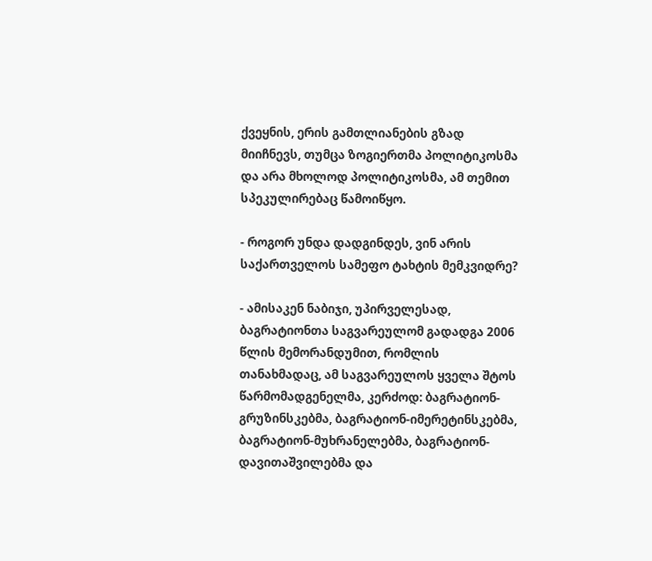ქვეყნის, ერის გამთლიანების გზად მიიჩნევს, თუმცა ზოგიერთმა პოლიტიკოსმა და არა მხოლოდ პოლიტიკოსმა, ამ თემით სპეკულირებაც წამოიწყო.

- როგორ უნდა დადგინდეს, ვინ არის საქართველოს სამეფო ტახტის მემკვიდრე?

- ამისაკენ ნაბიჯი, უპირველესად, ბაგრატიონთა საგვარეულომ გადადგა 2006 წლის მემორანდუმით, რომლის თანახმადაც, ამ საგვარეულოს ყველა შტოს წარმომადგენელმა, კერძოდ: ბაგრატიონ-გრუზინსკებმა, ბაგრატიონ-იმერეტინსკებმა, ბაგრატიონ-მუხრანელებმა, ბაგრატიონ-დავითაშვილებმა და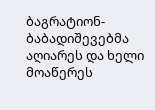ბაგრატიონ-ბაბადიშევებმა აღიარეს და ხელი მოაწერეს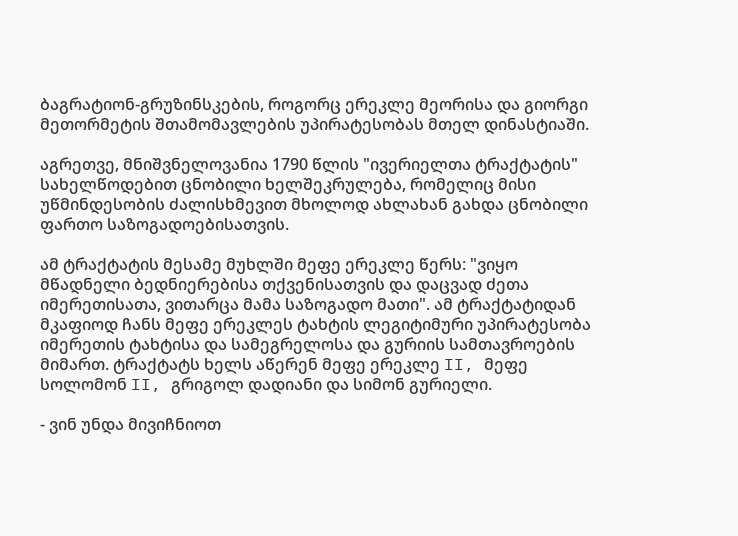ბაგრატიონ-გრუზინსკების, როგორც ერეკლე მეორისა და გიორგი მეთორმეტის შთამომავლების უპირატესობას მთელ დინასტიაში.

აგრეთვე, მნიშვნელოვანია 1790 წლის "ივერიელთა ტრაქტატის" სახელწოდებით ცნობილი ხელშეკრულება, რომელიც მისი უწმინდესობის ძალისხმევით მხოლოდ ახლახან გახდა ცნობილი ფართო საზოგადოებისათვის.

ამ ტრაქტატის მესამე მუხლში მეფე ერეკლე წერს: "ვიყო მწადნელი ბედნიერებისა თქვენისათვის და დაცვად ძეთა იმერეთისათა, ვითარცა მამა საზოგადო მათი". ამ ტრაქტატიდან მკაფიოდ ჩანს მეფე ერეკლეს ტახტის ლეგიტიმური უპირატესობა იმერეთის ტახტისა და სამეგრელოსა და გურიის სამთავროების მიმართ. ტრაქტატს ხელს აწერენ მეფე ერეკლე II, მეფე სოლომონ II, გრიგოლ დადიანი და სიმონ გურიელი.

- ვინ უნდა მივიჩნიოთ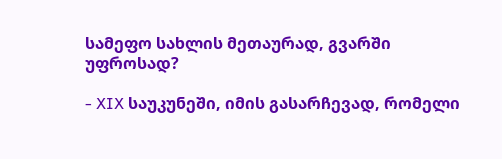სამეფო სახლის მეთაურად, გვარში უფროსად?

- XIX საუკუნეში, იმის გასარჩევად, რომელი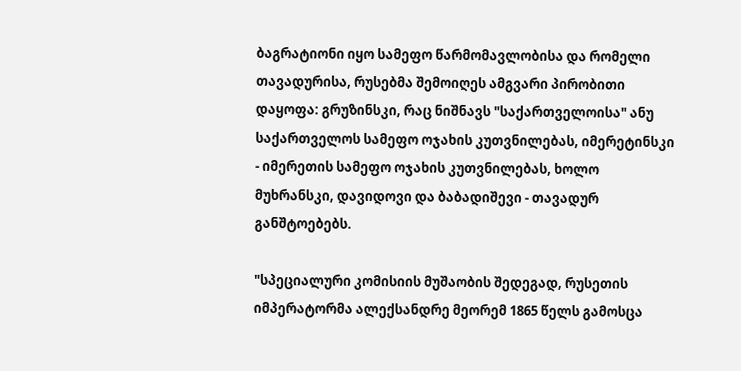ბაგრატიონი იყო სამეფო წარმომავლობისა და რომელი თავადურისა, რუსებმა შემოიღეს ამგვარი პირობითი დაყოფა: გრუზინსკი, რაც ნიშნავს "საქართველოისა" ანუ საქართველოს სამეფო ოჯახის კუთვნილებას, იმერეტინსკი - იმერეთის სამეფო ოჯახის კუთვნილებას, ხოლო მუხრანსკი, დავიდოვი და ბაბადიშევი - თავადურ განშტოებებს.

"სპეციალური კომისიის მუშაობის შედეგად, რუსეთის იმპერატორმა ალექსანდრე მეორემ 1865 წელს გამოსცა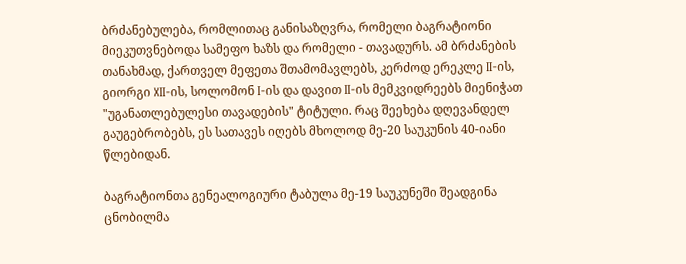ბრძანებულება, რომლითაც განისაზღვრა, რომელი ბაგრატიონი მიეკუთვნებოდა სამეფო ხაზს და რომელი - თავადურს. ამ ბრძანების თანახმად, ქართველ მეფეთა შთამომავლებს, კერძოდ ერეკლე II-ის, გიორგი XII-ის, სოლომონ I-ის და დავით II-ის მემკვიდრეებს მიენიჭათ "უგანათლებულესი თავადების" ტიტული. რაც შეეხება დღევანდელ გაუგებრობებს, ეს სათავეს იღებს მხოლოდ მე-20 საუკუნის 40-იანი წლებიდან.

ბაგრატიონთა გენეალოგიური ტაბულა მე-19 საუკუნეში შეადგინა ცნობილმა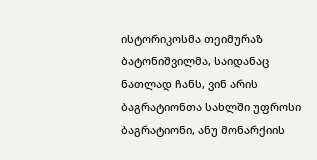ისტორიკოსმა თეიმურაზ ბატონიშვილმა, საიდანაც ნათლად ჩანს, ვინ არის ბაგრატიონთა სახლში უფროსი ბაგრატიონი, ანუ მონარქიის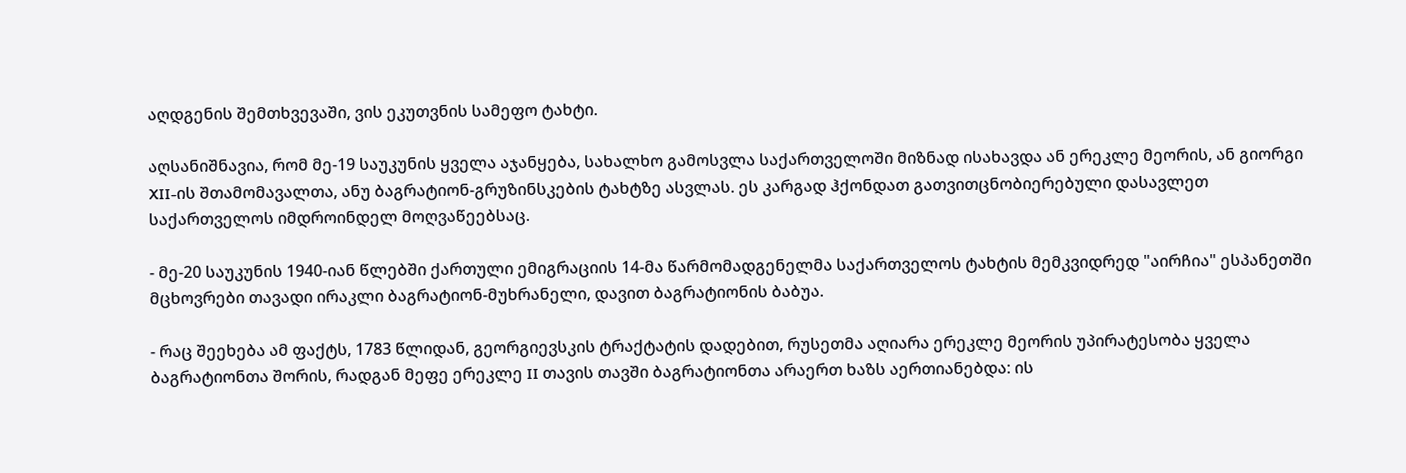აღდგენის შემთხვევაში, ვის ეკუთვნის სამეფო ტახტი.

აღსანიშნავია, რომ მე-19 საუკუნის ყველა აჯანყება, სახალხო გამოსვლა საქართველოში მიზნად ისახავდა ან ერეკლე მეორის, ან გიორგი XII-ის შთამომავალთა, ანუ ბაგრატიონ-გრუზინსკების ტახტზე ასვლას. ეს კარგად ჰქონდათ გათვითცნობიერებული დასავლეთ საქართველოს იმდროინდელ მოღვაწეებსაც.

- მე-20 საუკუნის 1940-იან წლებში ქართული ემიგრაციის 14-მა წარმომადგენელმა საქართველოს ტახტის მემკვიდრედ "აირჩია" ესპანეთში მცხოვრები თავადი ირაკლი ბაგრატიონ-მუხრანელი, დავით ბაგრატიონის ბაბუა.

- რაც შეეხება ამ ფაქტს, 1783 წლიდან, გეორგიევსკის ტრაქტატის დადებით, რუსეთმა აღიარა ერეკლე მეორის უპირატესობა ყველა ბაგრატიონთა შორის, რადგან მეფე ერეკლე II თავის თავში ბაგრატიონთა არაერთ ხაზს აერთიანებდა: ის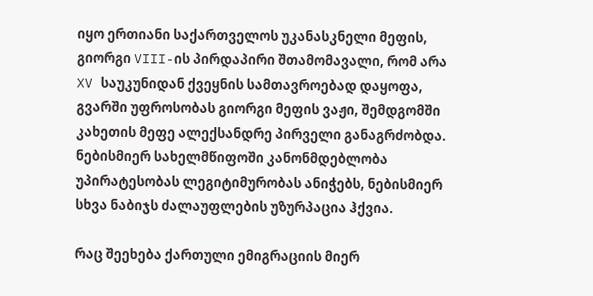იყო ერთიანი საქართველოს უკანასკნელი მეფის, გიორგი VIII-ის პირდაპირი შთამომავალი, რომ არა XV საუკუნიდან ქვეყნის სამთავროებად დაყოფა, გვარში უფროსობას გიორგი მეფის ვაჟი, შემდგომში კახეთის მეფე ალექსანდრე პირველი განაგრძობდა. ნებისმიერ სახელმწიფოში კანონმდებლობა უპირატესობას ლეგიტიმურობას ანიჭებს, ნებისმიერ სხვა ნაბიჯს ძალაუფლების უზურპაცია ჰქვია.

რაც შეეხება ქართული ემიგრაციის მიერ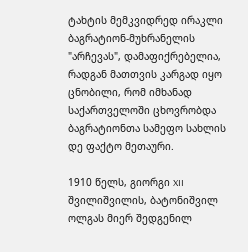ტახტის მემკვიდრედ ირაკლი ბაგრატიონ-მუხრანელის "არჩევას", დამაფიქრებელია, რადგან მათთვის კარგად იყო ცნობილი, რომ იმხანად საქართველოში ცხოვრობდა ბაგრატიონთა სამეფო სახლის დე ფაქტო მეთაური.

1910 წელს, გიორგი XII შვილიშვილის, ბატონიშვილ ოლგას მიერ შედგენილ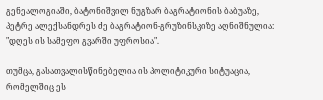გენეალოგიაში, ბატონიშვილ ნუგზარ ბაგრატიონის ბაბუაზე, პეტრე ალექსანდრეს ძე ბაგრატიონ-გრუზინსკიზე აღნიშნულია: "დღეს ის სამეფო გვარში უფროსია".

თუმცა, გასათვალისწინებელია ის პოლიტიკური სიტუაცია, რომელშიც ეს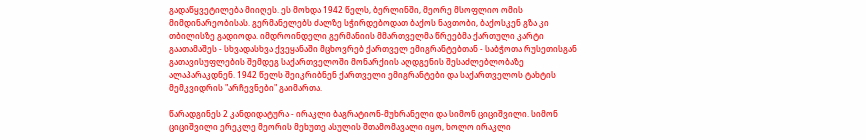გადაწყვეტილება მიიღეს. ეს მოხდა 1942 წელს, ბერლინში, მეორე მსოფლიო ომის მიმდინარეობისას. გერმანელებს ძალზე სჭირდებოდათ ბაქოს ნავთობი, ბაქოსკენ გზა კი თბილისზე გადიოდა. იმდროინდელი გერმანიის მმართველმა წრეებმა ქართული კარტი გაათამაშეს - სხვადასხვა ქვეყანაში მცხოვრებ ქართველ ემიგრანტებთან - საბჭოთა რუსეთისგან გათავისუფლების შემდეგ საქართველოში მონარქიის აღდგენის შესაძლებლობაზე ალაპარაკდნენ. 1942 წელს შეიკრიბნენ ქართველი ემიგრანტები და საქართველოს ტახტის მემკვიდრის "არჩევნები" გაიმართა.

წარადგინეს 2 კანდიდატურა - ირაკლი ბაგრატიონ-მუხრანელი და სიმონ ციციშვილი. სიმონ ციციშვილი ერეკლე მეორის მეხუთე ასულის შთამომავალი იყო, ხოლო ირაკლი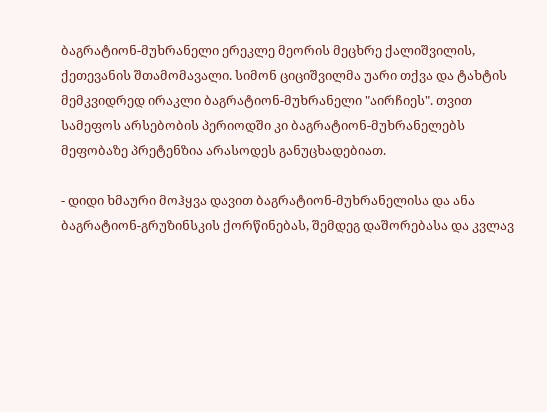ბაგრატიონ-მუხრანელი ერეკლე მეორის მეცხრე ქალიშვილის, ქეთევანის შთამომავალი. სიმონ ციციშვილმა უარი თქვა და ტახტის მემკვიდრედ ირაკლი ბაგრატიონ-მუხრანელი "აირჩიეს". თვით სამეფოს არსებობის პერიოდში კი ბაგრატიონ-მუხრანელებს მეფობაზე პრეტენზია არასოდეს განუცხადებიათ.

- დიდი ხმაური მოჰყვა დავით ბაგრატიონ-მუხრანელისა და ანა ბაგრატიონ-გრუზინსკის ქორწინებას, შემდეგ დაშორებასა და კვლავ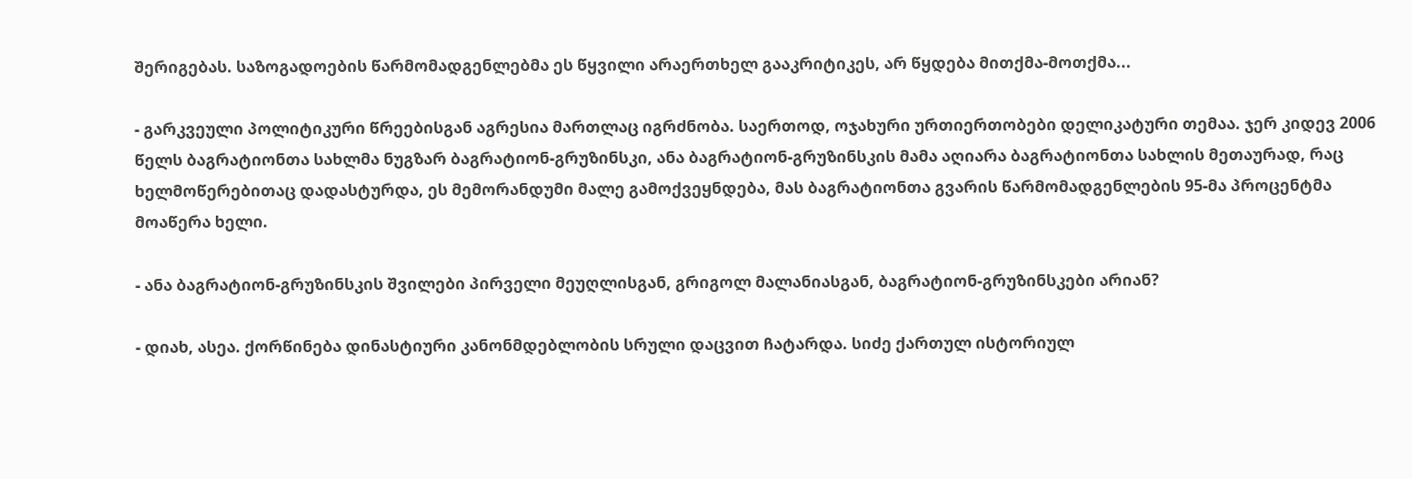შერიგებას. საზოგადოების წარმომადგენლებმა ეს წყვილი არაერთხელ გააკრიტიკეს, არ წყდება მითქმა-მოთქმა...

- გარკვეული პოლიტიკური წრეებისგან აგრესია მართლაც იგრძნობა. საერთოდ, ოჯახური ურთიერთობები დელიკატური თემაა. ჯერ კიდევ 2006 წელს ბაგრატიონთა სახლმა ნუგზარ ბაგრატიონ-გრუზინსკი, ანა ბაგრატიონ-გრუზინსკის მამა აღიარა ბაგრატიონთა სახლის მეთაურად, რაც ხელმოწერებითაც დადასტურდა, ეს მემორანდუმი მალე გამოქვეყნდება, მას ბაგრატიონთა გვარის წარმომადგენლების 95-მა პროცენტმა მოაწერა ხელი.

- ანა ბაგრატიონ-გრუზინსკის შვილები პირველი მეუღლისგან, გრიგოლ მალანიასგან, ბაგრატიონ-გრუზინსკები არიან?

- დიახ, ასეა. ქორწინება დინასტიური კანონმდებლობის სრული დაცვით ჩატარდა. სიძე ქართულ ისტორიულ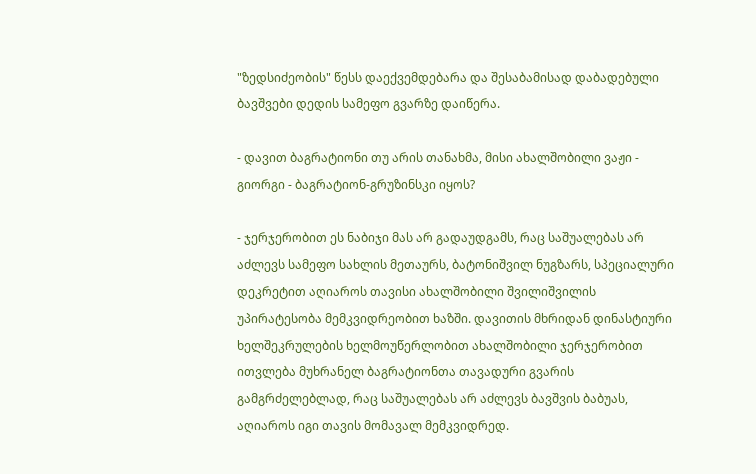"ზედსიძეობის" წესს დაექვემდებარა და შესაბამისად დაბადებული ბავშვები დედის სამეფო გვარზე დაიწერა.

- დავით ბაგრატიონი თუ არის თანახმა, მისი ახალშობილი ვაჟი - გიორგი - ბაგრატიონ-გრუზინსკი იყოს?

- ჯერჯერობით ეს ნაბიჯი მას არ გადაუდგამს, რაც საშუალებას არ აძლევს სამეფო სახლის მეთაურს, ბატონიშვილ ნუგზარს, სპეციალური დეკრეტით აღიაროს თავისი ახალშობილი შვილიშვილის უპირატესობა მემკვიდრეობით ხაზში. დავითის მხრიდან დინასტიური ხელშეკრულების ხელმოუწერლობით ახალშობილი ჯერჯერობით ითვლება მუხრანელ ბაგრატიონთა თავადური გვარის გამგრძელებლად, რაც საშუალებას არ აძლევს ბავშვის ბაბუას, აღიაროს იგი თავის მომავალ მემკვიდრედ.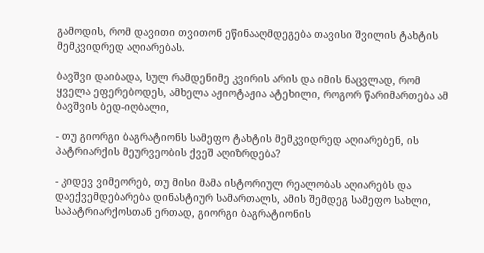გამოდის, რომ დავითი თვითონ ეწინააღმდეგება თავისი შვილის ტახტის მემკვიდრედ აღიარებას.

ბავშვი დაიბადა, სულ რამდენიმე კვირის არის და იმის ნაცვლად, რომ ყველა ეფერებოდეს, ამხელა აჟიოტაჟია ატეხილი, როგორ წარიმართება ამ ბავშვის ბედ-იღბალი,

- თუ გიორგი ბაგრატიონს სამეფო ტახტის მემკვიდრედ აღიარებენ, ის პატრიარქის მეურვეობის ქვეშ აღიზრდება?

- კიდევ ვიმეორებ, თუ მისი მამა ისტორიულ რეალობას აღიარებს და დაექვემდებარება დინასტიურ სამართალს, ამის შემდეგ სამეფო სახლი, საპატრიარქოსთან ერთად, გიორგი ბაგრატიონის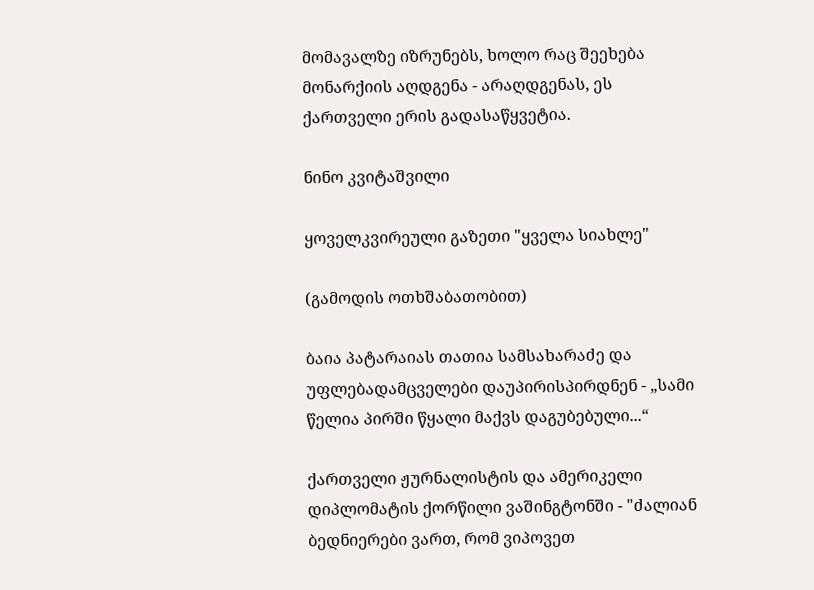მომავალზე იზრუნებს, ხოლო რაც შეეხება მონარქიის აღდგენა - არაღდგენას, ეს ქართველი ერის გადასაწყვეტია.

ნინო კვიტაშვილი

ყოველკვირეული გაზეთი "ყველა სიახლე"

(გამოდის ოთხშაბათობით)

ბაია პატარაიას თათია სამსახარაძე და უფლებადამცველები დაუპირისპირდნენ - „სამი წელია პირში წყალი მაქვს დაგუბებული...“

ქართველი ჟურნალისტის და ამერიკელი დიპლომატის ქორწილი ვაშინგტონში - "ძალიან ბედნიერები ვართ, რომ ვიპოვეთ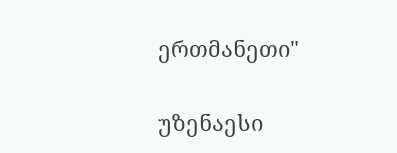ერთმანეთი"

უზენაესი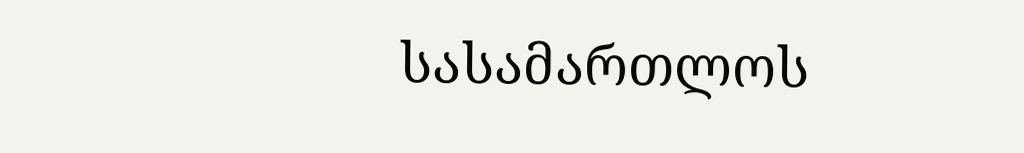სასამართლოს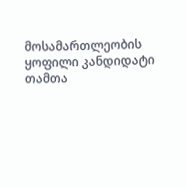მოსამართლეობის ყოფილი კანდიდატი თამთა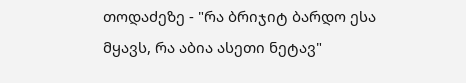თოდაძეზე - "რა ბრიჯიტ ბარდო ესა მყავს, რა აბია ასეთი ნეტავ"